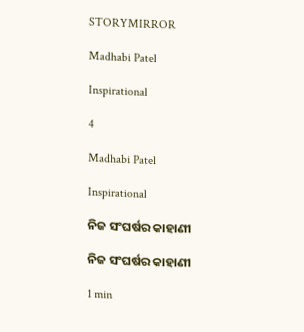STORYMIRROR

Madhabi Patel

Inspirational

4

Madhabi Patel

Inspirational

ନିଜ ସଂଘର୍ଷର କାହାଣୀ

ନିଜ ସଂଘର୍ଷର କାହାଣୀ

1 min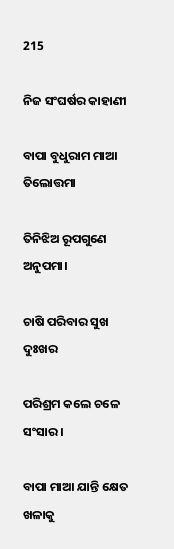215

ନିଜ ସଂଘର୍ଷର କାହାଣୀ

ବାପା ବୁଧୁରାମ ମାଆ ତିଲୋତ୍ତମା

ତିନିଝିଅ ରୂପଗୁଣେ ଅନୁପମା।

ଚାଷି ପରିବାର ସୁଖ ଦୁଃଖର

ପରିଶ୍ରମ କଲେ ଚଳେ ସଂସାର।

ବାପା ମାଆ ଯାନ୍ତି କ୍ଷେତ ଖଳାକୁ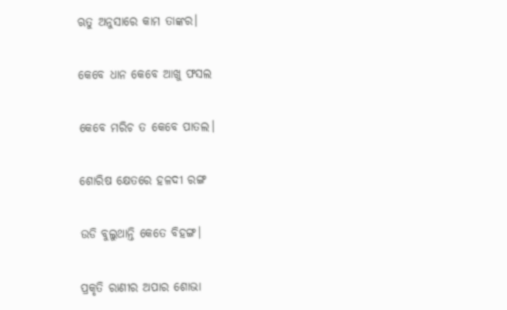ଋତୁ ଅନୁସାରେ କାମ ତାଙ୍କର।

କେବେ ଧାନ କେବେ ଆଖୁ ଫସଲ

କେବେ ମରିଚ ତ କେବେ ପାତଲ।

ଶୋରିଷ କ୍ଷେତରେ ହଳଦୀ ରଙ୍ଗ

ଉଡି ବୁଲୁଥାନ୍ତି କେତେ ବିହଙ୍ଗ।

ପ୍ରକୃତି ରାଣୀର ଅପାର ଶୋଭା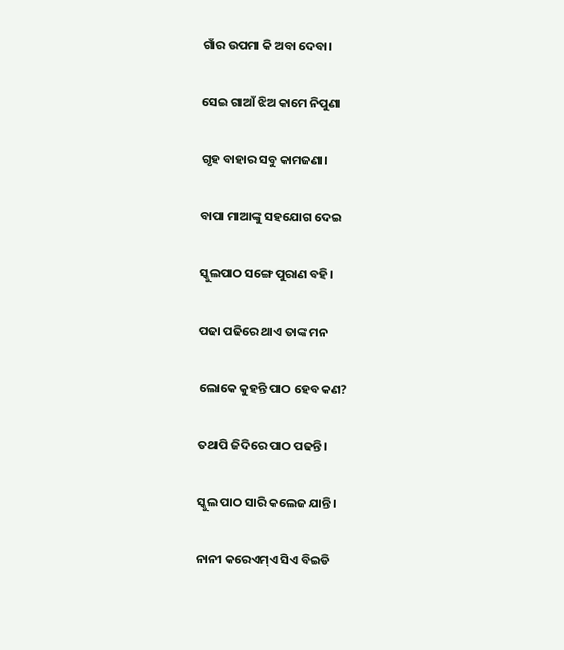ଗାଁର ଉପମା କି ଅବା ଦେବା।

ସେଇ ଗାଆଁ ଝିଅ କାମେ ନିପୁଣା

ଗୃହ ବାହାର ସବୁ କାମଜଣା।

ବାପା ମାଆଙ୍କୁ ସହଯୋଗ ଦେଇ

ସ୍କୁଲପାଠ ସଙ୍ଗେ ପୁରାଣ ବହି।

ପଢା ପଢିରେ ଥାଏ ତାଙ୍କ ମନ

ଲୋକେ କୁହନ୍ତି ପାଠ ହେବ କଣ?

ତଥାପି ଜିଦିରେ ପାଠ ପଢନ୍ତି।

ସ୍କୁଲ ପାଠ ସାରି କଲେଜ ଯାନ୍ତି।

ନାନୀ କରେଏମ୍ଏ ସିଏ ବିଇଡି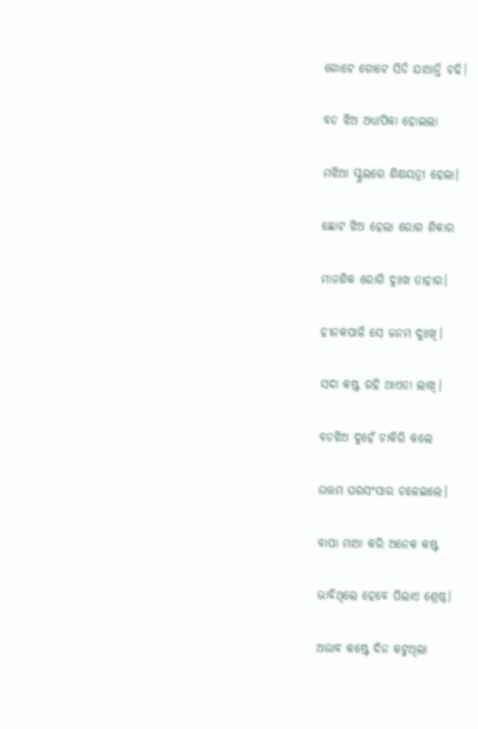ଗୋଟେ ଗୋଟେ ସିଡି ଯାଆନ୍ତି ଚଢି।

ବଡ ଝିଅ ଅଧ୍ୟାପିକା ହୋଇଲା

ମଝିଆ ସ୍କୁଲରେ ଶିକ୍ଷୟତ୍ରୀ ହେଲା।

ଛୋଟ ଝିଅ ହେଲା ରୋଗ ଶିକାର

ମାନଶିକ ରୋଗି ଦୁଃଖ ତାହାର।

ହୀନକପାଳି ସେ ଜନମ ଦୁଃଖି।

ସଦା କଷ୍ଟ ରହି ଥାଏତା ଲାଖି।

ବଡଝିଅ ଦୁହେଁ ଚାକିରି କଲେ

ଉତ୍ତମ ଘରସଂସାର ଚଳେଇଲେ।

ବାପା ମାଆ କରି ଅନେକ କଷ୍ଟ

ଭାବିଥିଲେ ହେବେ ପିଲାଏ ଶ୍ରେଷ୍ଠ।

ଅଭାବ କଷ୍ଟେ ଦିନ କଟୁଥିଲା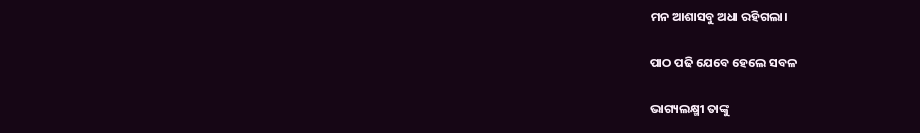ମନ ଆଶାସବୁ ଅଧା ରହିଗଲା।

ପାଠ ପଢି ଯେବେ ହେଲେ ସବଳ

ଭାଗ୍ୟଲକ୍ଷ୍ମୀ ତାଙ୍କୁ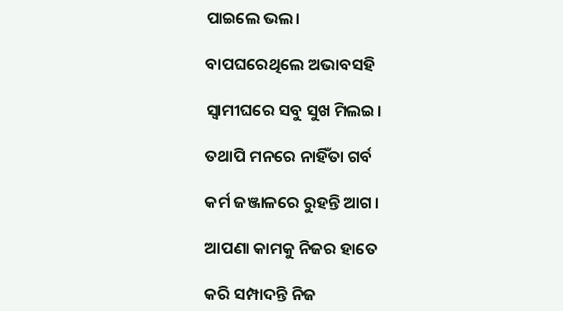ପାଇଲେ ଭଲ।

ବାପଘରେଥିଲେ ଅଭାବସହି

ସ୍ବାମୀଘରେ ସବୁ ସୁଖ ମିଲଇ।

ତଥାପି ମନରେ ନାହିଁତା ଗର୍ବ

କର୍ମ ଜଞ୍ଜାଳରେ ରୁହନ୍ତି ଆଗ।

ଆପଣା କାମକୁ ନିଜର ହାତେ

କରି ସମ୍ପାଦନ୍ତି ନିଜ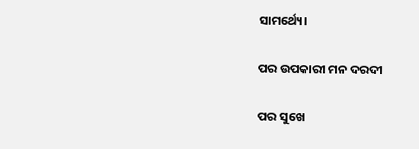ସାମର୍ଥ୍ୟେ।

ପର ଉପକାରୀ ମନ ଦରଦୀ

ପର ସୁଖେ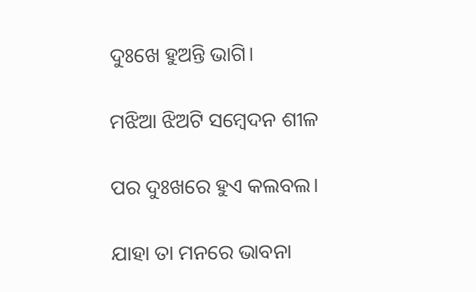ଦୁଃଖେ ହୁଅନ୍ତି ଭାଗି।

ମଝିଆ ଝିଅଟି ସମ୍ବେଦନ ଶୀଳ

ପର ଦୁଃଖରେ ହୁଏ କଲବଲ।

ଯାହା ତା ମନରେ ଭାବନା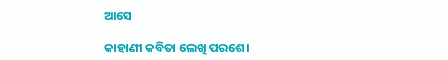ଆସେ

କାହାଣୀ କବିତା ଲେଖି ପରଶେ।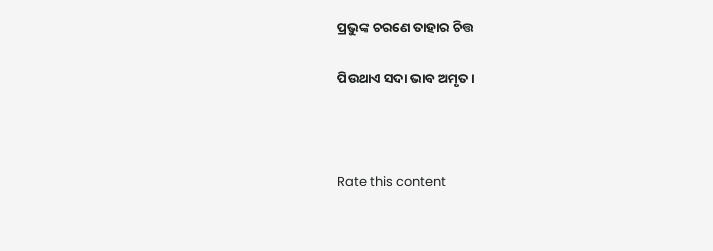ପ୍ରଭୁଙ୍କ ଚରଣେ ତାହାର ଚିତ୍ତ

ପିଉଥାଏ ସଦା ଭାବ ଅମୃତ।



Rate this content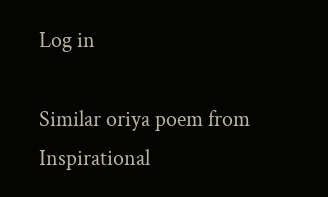Log in

Similar oriya poem from Inspirational